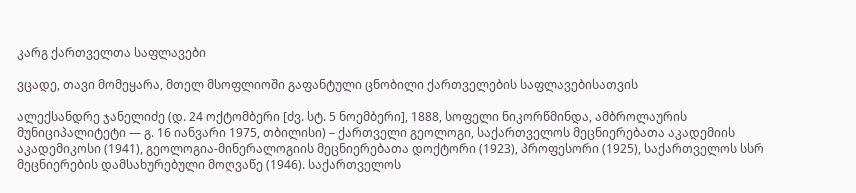კარგ ქართველთა საფლავები

ვცადე, თავი მომეყარა, მთელ მსოფლიოში გაფანტული ცნობილი ქართველების საფლავებისათვის

ალექსანდრე ჯანელიძე (დ. 24 ოქტომბერი [ძვ. სტ. 5 ნოემბერი], 1888, სოფელი ნიკორწმინდა, ამბროლაურის მუნიციპალიტეტი — გ. 16 იანვარი 1975, თბილისი) – ქართველი გეოლოგი, საქართველოს მეცნიერებათა აკადემიის აკადემიკოსი (1941), გეოლოგია-მინერალოგიის მეცნიერებათა დოქტორი (1923), პროფესორი (1925), საქართველოს სსრ მეცნიერების დამსახურებული მოღვაწე (1946). საქართველოს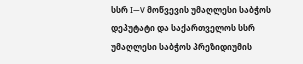სსრ I—V მოწვევის უმაღლესი საბჭოს დეპუტატი და საქართველოს სსრ უმაღლესი საბჭოს პრეზიდიუმის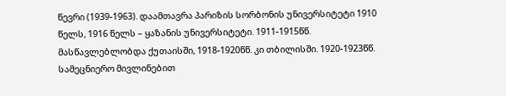წევრი (1939-1963). დაამთავრა პარიზის სორბონის უნივერსიტეტი 1910 წელს, 1916 წელს – ყაზანის უნივერსიტეტი. 1911-1915წწ. მასწავლებლობდა ქუთაისში, 1918-1920წწ. კი თბილისში. 1920-1923წწ. სამეცნიერო მივლინებით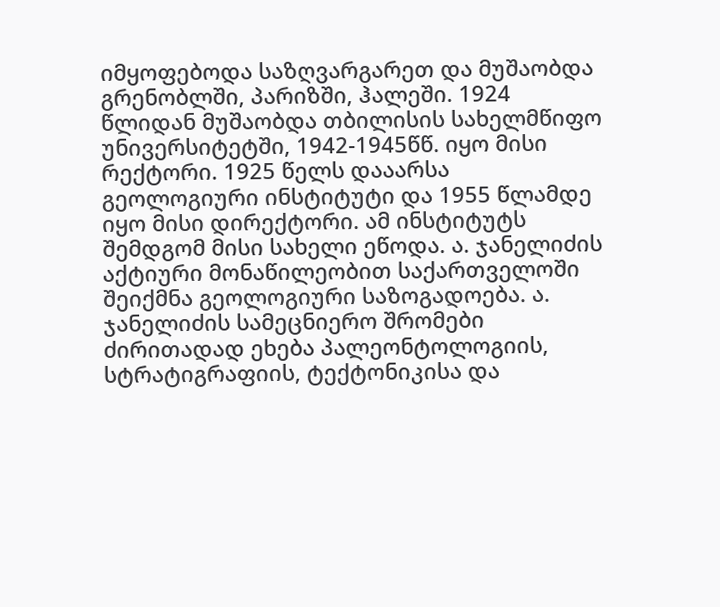იმყოფებოდა საზღვარგარეთ და მუშაობდა გრენობლში, პარიზში, ჰალეში. 1924 წლიდან მუშაობდა თბილისის სახელმწიფო უნივერსიტეტში, 1942-1945წწ. იყო მისი რექტორი. 1925 წელს დააარსა გეოლოგიური ინსტიტუტი და 1955 წლამდე იყო მისი დირექტორი. ამ ინსტიტუტს შემდგომ მისი სახელი ეწოდა. ა. ჯანელიძის აქტიური მონაწილეობით საქართველოში შეიქმნა გეოლოგიური საზოგადოება. ა. ჯანელიძის სამეცნიერო შრომები ძირითადად ეხება პალეონტოლოგიის, სტრატიგრაფიის, ტექტონიკისა და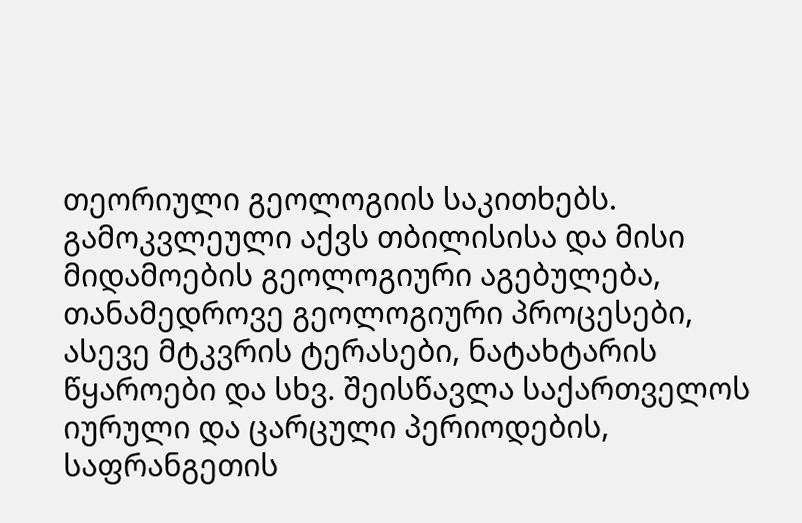თეორიული გეოლოგიის საკითხებს. გამოკვლეული აქვს თბილისისა და მისი მიდამოების გეოლოგიური აგებულება, თანამედროვე გეოლოგიური პროცესები, ასევე მტკვრის ტერასები, ნატახტარის წყაროები და სხვ. შეისწავლა საქართველოს იურული და ცარცული პერიოდების, საფრანგეთის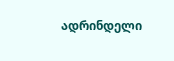ადრინდელი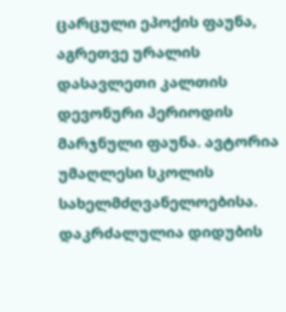ცარცული ეპოქის ფაუნა, აგრეთვე ურალის დასავლეთი კალთის დევონური პერიოდის მარჯნული ფაუნა. ავტორია უმაღლესი სკოლის სახელმძღვანელოებისა. დაკრძალულია დიდუბის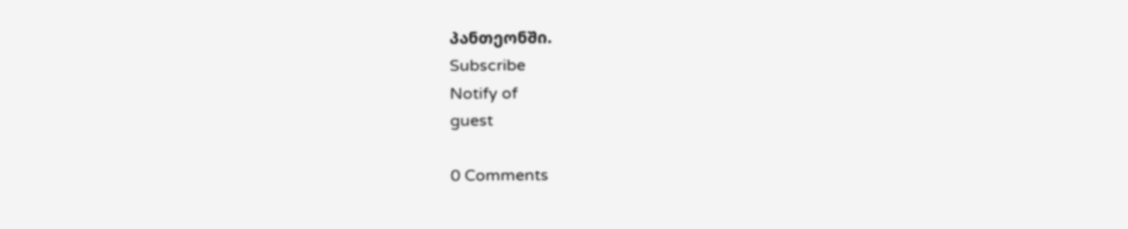პანთეონში.
Subscribe
Notify of
guest

0 Comments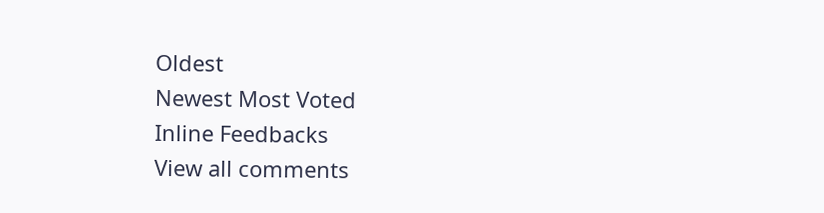Oldest
Newest Most Voted
Inline Feedbacks
View all comments